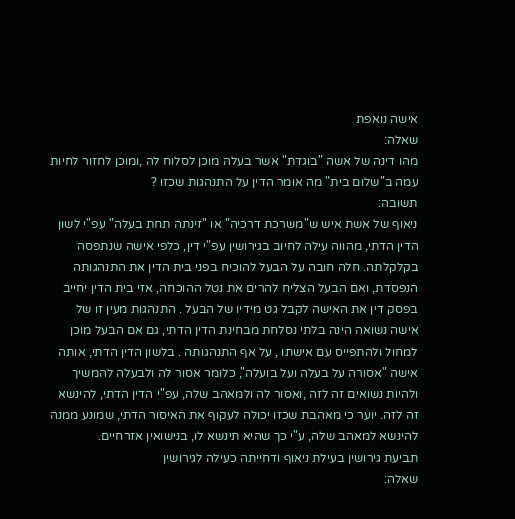אישה נואפת
שאלה:
מהו דינה של אשה "בוגדת" אשר בעלה מוכן לסלוח לה ,ומוכן לחזור לחיות עמה ב"שלום בית" מה אומר הדין על התנהגות שכזו ?
תשובה:
ניאוף של אשת איש ש"משרכת דרכיה" או "זינתה תחת בעלה" עפ"י לשון הדין הדתי, מהווה עילה לחיוב בגירושין עפ"י דין, כלפי אישה שנתפסה בקלקלתה. חלה חובה על הבעל להוכיח בפני בית הדין את התנהגותה הנפסדת, ואם הבעל הצליח להרים את נטל ההוכחה, אזי בית הדין יחייב בפסק דין את האישה לקבל גט מידיו של הבעל . התנהגות מעין זו של אישה נשואה הינה בלתי נסלחת מבחינת הדין הדתי, גם אם הבעל מוכן למחול ולהתפייס עם אישתו , על אף התנהגותה . בלשון הדין הדתי, אותה אישה "אסורה על בעלה ועל בועלה", כלומר אסור לה ולבעלה להמשיך ולהיות נשואים זה לזה ,ואסור לה ולמאהב שלה, עפ"י הדין הדתי, להינשא זה לזה. יוער כי מאהבת שכזו יכולה לעקוף את האיסור הדתי, שמונע ממנה להינשא למאהב שלה, ע"י כך שהיא תינשא לו, בנישואין אזרחיים.
תביעת גירושין בעילת ניאוף ודחייתה כעילה לגירושין
שאלה: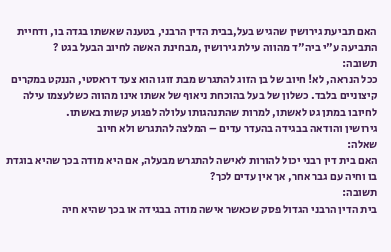האם תביעת גירושין שהגיש בעל,בבית הדין הרבני, בטענה שאשתו בגדה בו, ודחיית התביעה ע"י ביה"ד מהווה עילת גירושין ,מבחינת האשה לחיוב הבעל בגט ?
תשובה:
ככל הנראה, לא! חיוב של בן הזוג להתגרש מבת זוגו הוא צעד דראסטי, הננקט במקרים קיצוניים בלבד. כשלון של בעל בהוכחת ניאוף של אשתו אינו מהווה כשלעצמו עילה לחיובו במתן גט לאשתו, למרות שהתנהגותו עלולה לפגוע קשות באשתו.
גירושין והודאה בבגידה בהעדר עדים – המלצה להתגרש ולא חיוב
שאלה:
האם בית דין רבני יכול להורות לאישה להתגרש מבעלה, אם היא מודה בכך שהיא בוגדת בו וחיה עם גבר אחר, אך אין עדים לכך?
תשובה:
בית הדין הרבני הגדול פסק שכאשר אישה מודה בבגידה או בכך שהיא חיה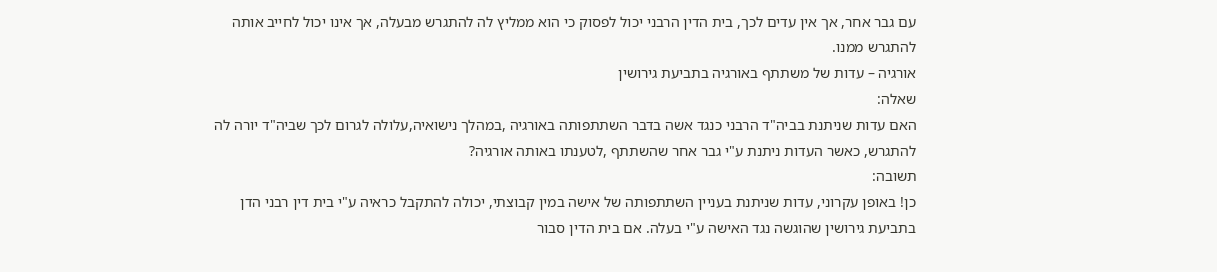עם גבר אחר, אך אין עדים לכך, בית הדין הרבני יכול לפסוק כי הוא ממליץ לה להתגרש מבעלה, אך אינו יכול לחייב אותה להתגרש ממנו.
אורגיה – עדות של משתתף באורגיה בתביעת גירושין
שאלה:
האם עדות שניתנת בביה"ד הרבני כנגד אשה בדבר השתתפותה באורגיה ,במהלך נישואיה,עלולה לגרום לכך שביה"ד יורה לה להתגרש, כאשר העדות ניתנת ע"י גבר אחר שהשתתף ,לטענתו באותה אורגיה?
תשובה:
כן! באופן עקרוני, עדות שניתנת בעניין השתתפותה של אישה במין קבוצתי, יכולה להתקבל כראיה ע"י בית דין רבני הדן בתביעת גירושין שהוגשה נגד האישה ע"י בעלה. אם בית הדין סבור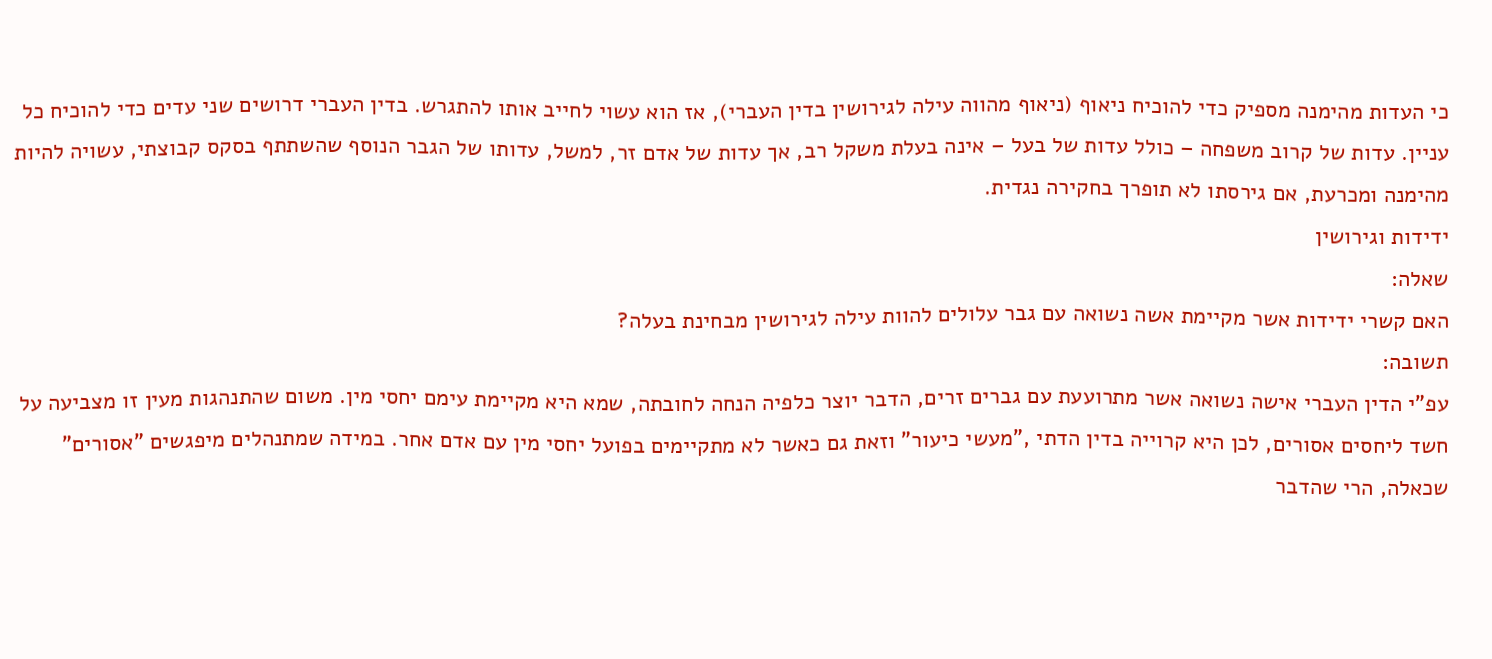כי העדות מהימנה מספיק כדי להוכיח ניאוף (ניאוף מהווה עילה לגירושין בדין העברי), אז הוא עשוי לחייב אותו להתגרש. בדין העברי דרושים שני עדים כדי להוכיח כל עניין. עדות של קרוב משפחה – כולל עדות של בעל – אינה בעלת משקל רב, אך עדות של אדם זר, למשל, עדותו של הגבר הנוסף שהשתתף בסקס קבוצתי, עשויה להיות מהימנה ומכרעת, אם גירסתו לא תופרך בחקירה נגדית.
ידידות וגירושין
שאלה:
האם קשרי ידידות אשר מקיימת אשה נשואה עם גבר עלולים להוות עילה לגירושין מבחינת בעלה?
תשובה:
עפ"י הדין העברי אישה נשואה אשר מתרועעת עם גברים זרים, הדבר יוצר כלפיה הנחה לחובתה, שמא היא מקיימת עימם יחסי מין. משום שהתנהגות מעין זו מצביעה על חשד ליחסים אסורים, לכן היא קרוייה בדין הדתי ,"מעשי כיעור" וזאת גם כאשר לא מתקיימים בפועל יחסי מין עם אדם אחר. במידה שמתנהלים מיפגשים "אסורים" שכאלה, הרי שהדבר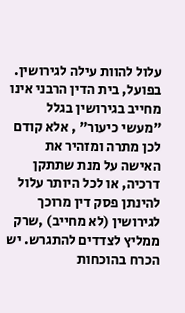עלול להוות עילה לגירושין. בפועל, בית הדין הרבני אינו מחייב בגירושין בגלל "מעשי כיעור" , אלא קודם לכן מתרה ומזהיר את האישה על מנת שתתקן דרכיה, או לכל היותר עלול להינתן פסק דין מרוכך לגירושין (לא מחייב) ,שרק ממליץ לצדדים להתגרש. יש הכרח בהוכחות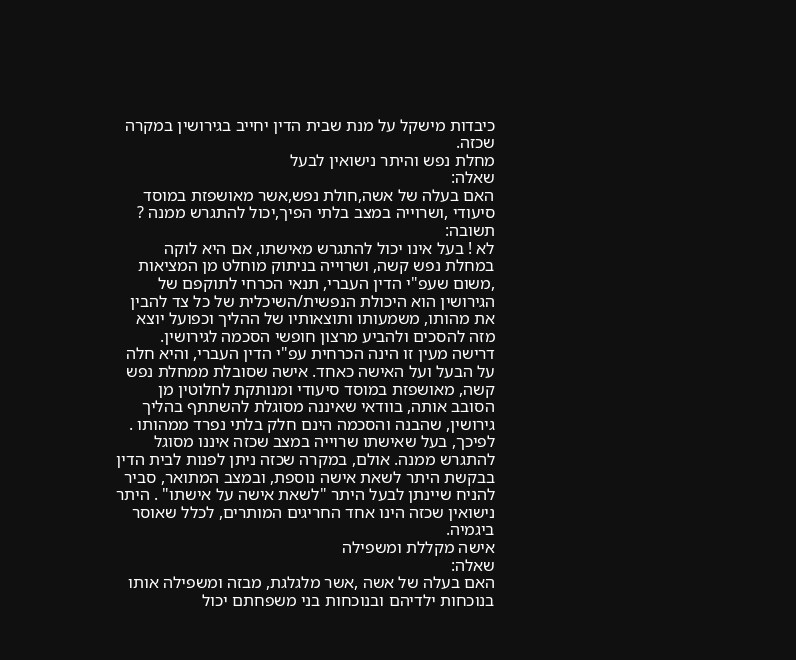כיבדות מישקל על מנת שבית הדין יחייב בגירושין במקרה שכזה.
מחלת נפש והיתר נישואין לבעל
שאלה:
האם בעלה של אשה,חולת נפש,אשר מאושפזת במוסד סיעודי ,ושרוייה במצב בלתי הפיך,יכול להתגרש ממנה ?
תשובה:
לא ! בעל אינו יכול להתגרש מאישתו, אם היא לוקה במחלת נפש קשה, ושרוייה בניתוק מוחלט מן המציאות ,משום שעפ"י הדין העברי, תנאי הכרחי לתוקפם של הגירושין הוא היכולת הנפשית/השיכלית של כל צד להבין את מהותו, משמעותו ותוצאותיו של ההליך וכפועל יוצא מזה להסכים ולהביע מרצון חופשי הסכמה לגירושין. דרישה מעין זו הינה הכרחית עפ"י הדין העברי, והיא חלה על הבעל ועל האישה כאחד. אישה שסובלת ממחלת נפש קשה, מאושפזת במוסד סיעודי ומנותקת לחלוטין מן הסובב אותה, בוודאי שאיננה מסוגלת להשתתף בהליך גירושין, שהבנה והסכמה הינם חלק בלתי נפרד ממהותו . לפיכך, בעל שאישתו שרוייה במצב שכזה איננו מסוגל להתגרש ממנה. אולם, במקרה שכזה ניתן לפנות לבית הדין בבקשת היתר לשאת אישה נוספת, ובמצב המתואר, סביר להניח שיינתן לבעל היתר "לשאת אישה על אישתו" . היתר נישואין שכזה הינו אחד החריגים המותרים, לכלל שאוסר ביגמיה.
אישה מקללת ומשפילה
שאלה:
האם בעלה של אשה ,אשר מלגלגת, מבזה ומשפילה אותו בנוכחות ילדיהם ובנוכחות בני משפחתם יכול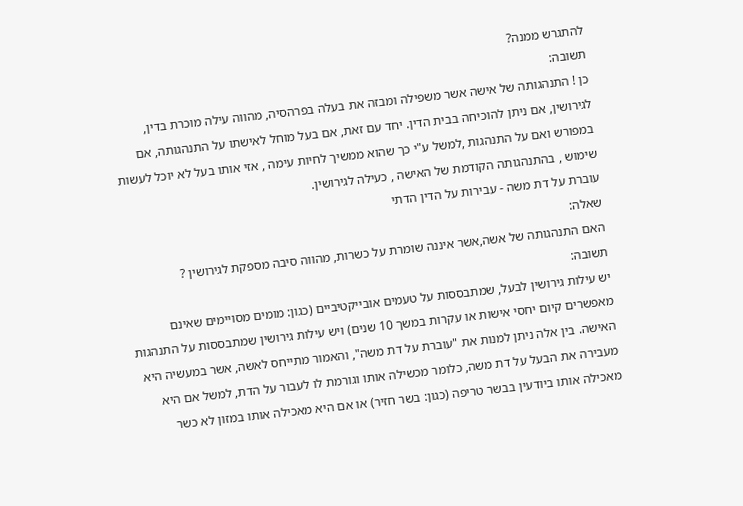להתגרש ממנה?
תשובה:
כן ! התנהגותה של אישה אשר משפילה ומבזה את בעלה בפרהסיה, מהווה עילה מוכרת בדין, לגירושין, אם ניתן להוכיחה בבית הדין. יחד עם זאת, אם בעל מוחל לאישתו על התנהגותה, אם במפורש ואם על התנהגות ,למשל ע"י כך שהוא ממשיך לחיות עימה , אזי אותו בעל לא יוכל לעשות שימוש , בהתנהגותה הקודמת של האישה , כעילה לגירושין.
עוברת על דת משה - עבירות על הדין הדתי
שאלה:
האם התנהגותה של אשה,אשר איננה שומרת על כשרות, מהווה סיבה מספקת לגירושין ?
תשובה:
יש עילות גירושין לבעל, שמתבססות על טעמים אובייקטיביים (כגון: מומים מסויימים שאינם מאפשרים קיום יחסי אישות או עקרות במשך 10 שנים) ויש עילות גירושין שמתבססות על התנהגות האישה. בין אלה ניתן למנות את "עוברת על דת משה", והאמור מתייחס לאשה, אשר במעשיה היא מעבירה את הבעל על דת משה, כלומר מכשילה אותו וגורמת לו לעבור על הדת, למשל אם היא מאכילה אותו ביודעין בבשר טריפה (כגון: בשר חזיר) או אם היא מאכילה אותו במזון לא כשר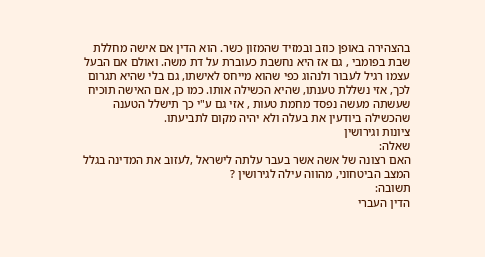בהצהירה באופן כוזב ובמזיד שהמזון כשר. הוא הדין אם אישה מחללת שבת בפומבי , גם אז היא נחשבת כעוברת על דת משה. ואולם אם הבעל עצמו רגיל לעבור ולנהוג כפי שהוא מייחס לאישתו, גם בלי שהיא תגרום לכך, אזי נשללת טענתו, שהיא הכשילה אותו. כמו כן, אם האישה תוכיח שעשתה מעשה נפסד מחמת טעות , אזי גם ע"י כך תישלל הטענה שהכשילה ביודעין את בעלה ולא יהיה מקום לתביעתו.
ציונות וגירושין
שאלה:
האם רצונה של אשה אשר בעבר עלתה לישראל ,לעזוב את המדינה בגלל המצב הביטחוני, מהווה עילה לגירושין ?
תשובה:
הדין העברי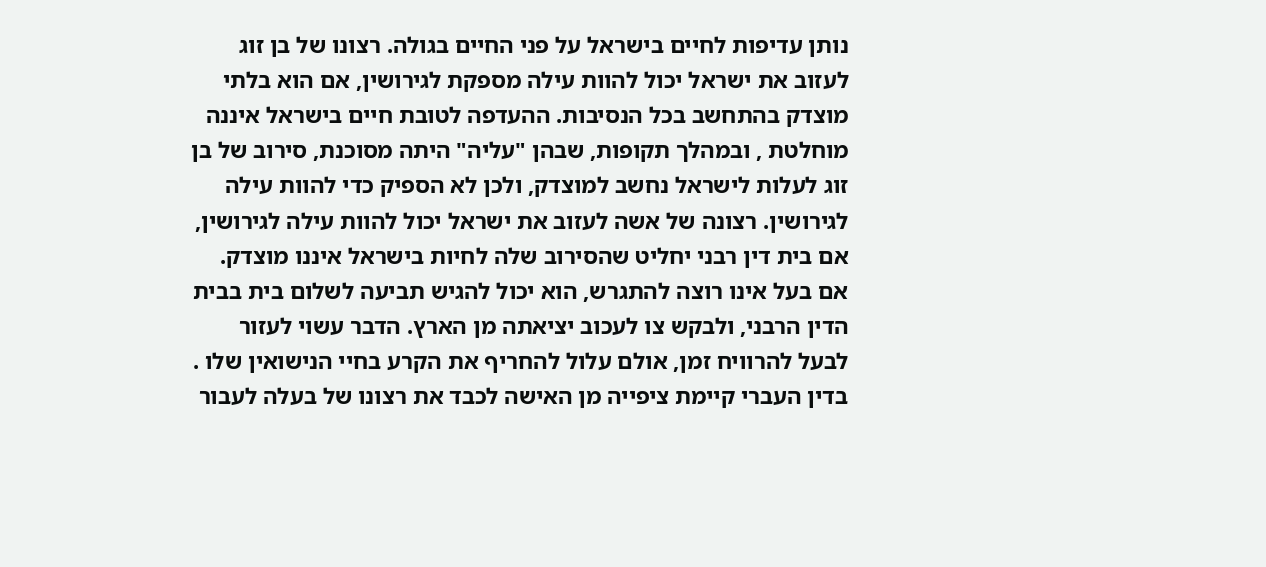נותן עדיפות לחיים בישראל על פני החיים בגולה. רצונו של בן זוג לעזוב את ישראל יכול להוות עילה מספקת לגירושין, אם הוא בלתי מוצדק בהתחשב בכל הנסיבות. ההעדפה לטובת חיים בישראל איננה מוחלטת , ובמהלך תקופות, שבהן "עליה" היתה מסוכנת, סירוב של בן זוג לעלות לישראל נחשב למוצדק, ולכן לא הספיק כדי להוות עילה לגירושין. רצונה של אשה לעזוב את ישראל יכול להוות עילה לגירושין, אם בית דין רבני יחליט שהסירוב שלה לחיות בישראל איננו מוצדק.
אם בעל אינו רוצה להתגרש, הוא יכול להגיש תביעה לשלום בית בבית הדין הרבני, ולבקש צו לעכוב יציאתה מן הארץ. הדבר עשוי לעזור לבעל להרוויח זמן, אולם עלול להחריף את הקרע בחיי הנישואין שלו . בדין העברי קיימת ציפייה מן האישה לכבד את רצונו של בעלה לעבור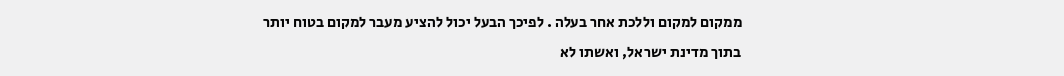ממקום למקום וללכת אחר בעלה . לפיכך הבעל יכול להציע מעבר למקום בטוח יותר בתוך מדינת ישראל, ואשתו לא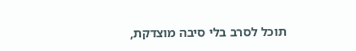תוכל לסרב בלי סיבה מוצדקת,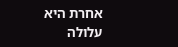אחרת היא עלולה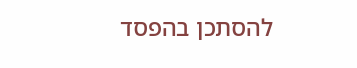להסתכן בהפסד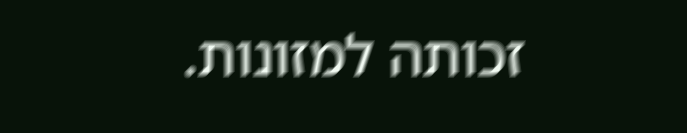זכותה למזונות.